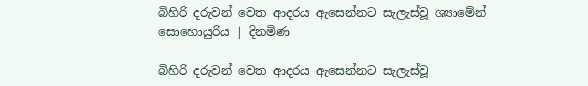බිහිරි දරුවන් වෙත ආදරය ඇසෙන්නට සැලැස්වූ ශ්‍යාමේන් සොහොයුරිය | දිනමිණ

බිහිරි දරුවන් වෙත ආදරය ඇසෙන්නට සැලැස්වූ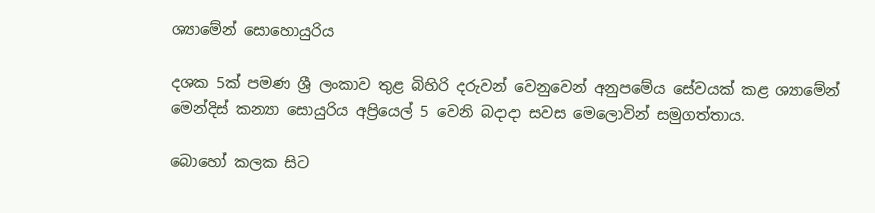ශ්‍යාමේන් සොහොයුරිය

දශක 5ක් පමණ ශ්‍රී ලංකාව තුළ බිහිරි දරුවන් වෙනුවෙන් අනුපමේය සේවයක් කළ ශ්‍යාමේන් මෙන්දිස් කන්‍යා සොයුරිය අප්‍රියෙල් 5 වෙනි බදාදා සවස මෙලොවින් සමුගත්තාය.

බොහෝ කලක සිට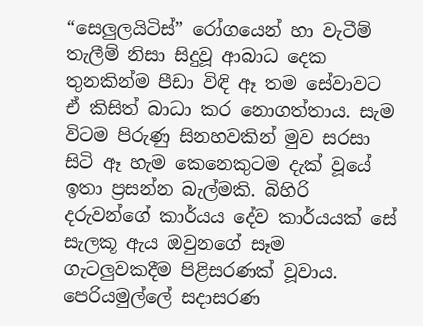“සෙලුලයිටිස්” රෝගයෙන් හා වැටීම් තැලීම් නිසා සිදුවූ ආබාධ දෙක තුනකින්ම පීඩා විඳි ඈ තම සේවාවට ඒ කිසිත් බාධා කර නොගත්තාය. සැම විටම පිරුණු සිනහවකින් මුව සරසා සිටි ඈ හැම කෙනෙකුටම දැක් වූයේ ඉතා ප්‍රසන්න බැල්මකි. බිහිරි දරුවන්ගේ කාර්යය දේව කාර්යයක් සේ සැලකූ ඇය ඔවුනගේ සෑම ගැටලුවකදීම පිළිසරණක් වූවාය. පෙරියමුල්ලේ සදාසරණ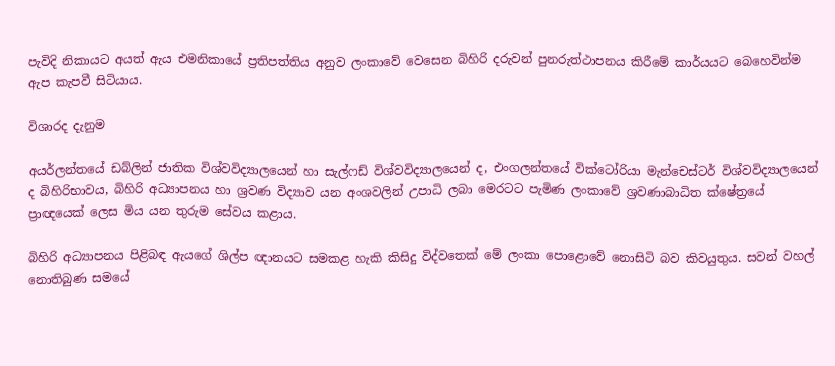පැවිදි නිකායට අයත් ඇය එමනිකායේ ප්‍රතිපත්තිය අනුව ලංකාවේ වෙසෙන බිහිරි දරුවන් පුනරුත්ථාපනය කිරීමේ කාර්යයට බෙහෙවින්ම ඇප කැපවී සිටියාය.

විශාරද දැනුම

අයර්ලන්තයේ ඩබ්ලින් ජාතික විශ්වවිද්‍යාලයෙන් හා සැල්ෆඩ් විශ්වවිද්‍යාලයෙන් ද, එංගලන්තයේ වික්ටෝරියා මැන්චෙස්ටර් විශ්වවිද්‍යාලයෙන් ද බිහිරිභාවය, බිහිරි අධ්‍යාපනය හා ශ්‍රවණ විද්‍යාව යන අංශවලින් උපාධි ලබා මෙරටට පැමිණ ලංකාවේ ශ්‍රවණාබාධිත ක්ෂේත්‍රයේ ප්‍රාඥයෙක් ලෙස මිය යන තුරුම සේවය කළාය.

බිහිරි අධ්‍යාපනය පිළිබඳ ඇයගේ ශිල්ප ඥානයට සමකළ හැකි කිසිදු විද්වතෙක් මේ ලංකා පොළොවේ නොසිටි බව කිවයුතුය. සවන් වහල් නොතිබුණ සමයේ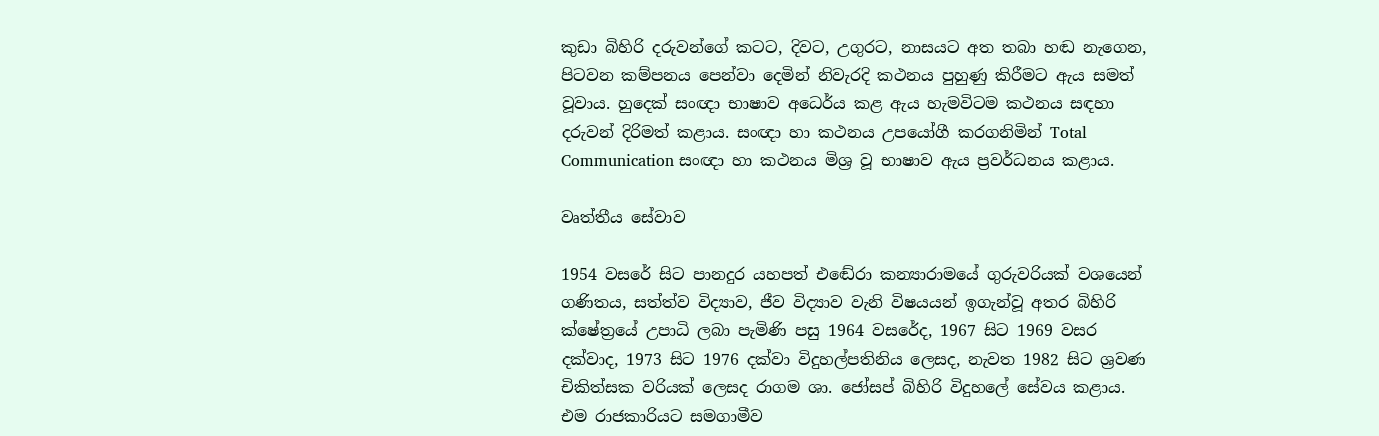කුඩා බිහිරි දරුවන්ගේ කටට, දිවට, උගුරට, නාසයට අත තබා හඬ නැගෙන, පිටවන කම්පනය පෙන්වා දෙමින් නිවැරදි කථනය පුහුණු කිරීමට ඇය සමත් වූවාය. හුදෙක් සංඥා භාෂාව අධෙර්ය කළ ඇය හැමවිටම කථනය සඳහා දරුවන් දිරිමත් කළාය. සංඥා හා කථනය උපයෝගී කරගනිමින් Total Communication සංඥා හා කථනය මිශ්‍ර වූ භාෂාව ඇය ප්‍රවර්ධනය කළාය.

වෘත්තීය සේවාව

1954 වසරේ සිට පානදුර යහපත් එ‍ඬේරා කන්‍යාරාමයේ ගුරුවරියක් වශයෙන් ගණිතය, සත්ත්ව විද්‍යාව, ජීව විද්‍යාව වැනි විෂයයන් ඉගැන්වූ අතර බිහිරි ක්ෂේත්‍රයේ උපාධි ලබා පැමිණි පසු 1964 වසරේද, 1967 සිට 1969 වසර දක්වාද, 1973 සිට 1976 දක්වා විදුහල්පතිනිය ලෙසද, නැවත 1982 සිට ශ්‍රවණ චිකිත්සක වරියක් ලෙසද රාගම ශා. ජෝසප් බිහිරි විදුහලේ සේවය කළාය. එම රාජකාරියට සමගාමීව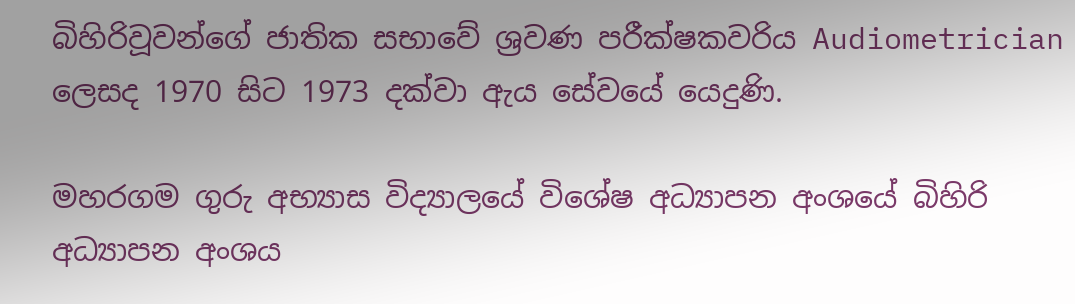බිහිරිවූවන්ගේ ජාතික සභාවේ ශ්‍රවණ පරීක්ෂකවරිය Audiometrician ලෙසද 1970 සිට 1973 දක්වා ඇය සේවයේ යෙදුණි.

මහරගම ගුරු අභ්‍යාස විද්‍යාලයේ විශේෂ අධ්‍යාපන අංශයේ බිහිරි අධ්‍යාපන අංශය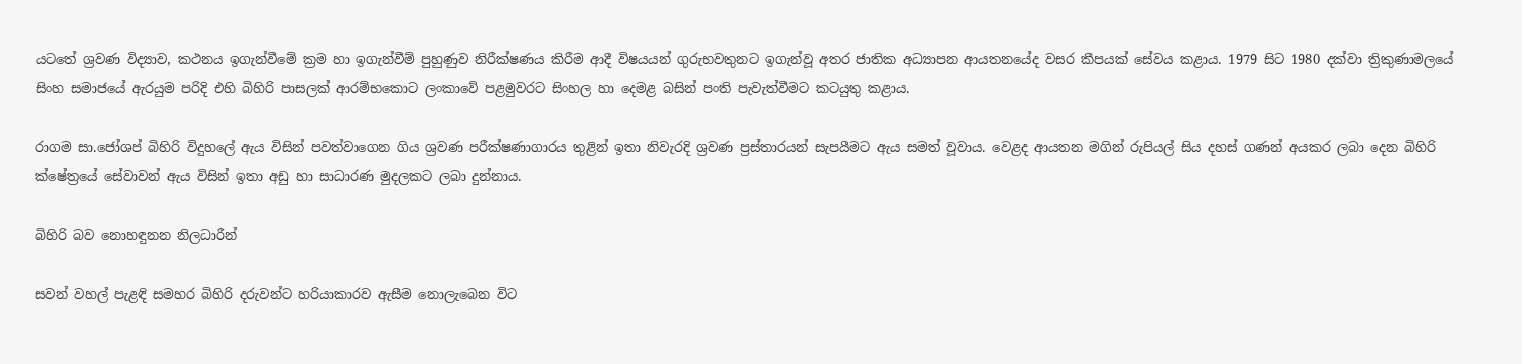යටතේ ශ්‍රවණ විද්‍යාව, කථනය ඉගැන්වීමේ ක්‍රම හා ඉගැන්වීම් පුහුණුව නිරීක්ෂණය කිරීම ආදී විෂයයන් ගුරුභවතුනට ඉගැන්වූ අතර ජාතික අධ්‍යාපන ආයතනයේද වසර කීපයක් සේවය කළාය. 1979 සිට 1980 දක්වා ත්‍රිකුණාමලයේ සිංහ සමාජයේ ඇරයුම පරිදි එහි බිහිරි පාසලක් ආරම්භකොට ලංකාවේ පළමුවරට සිංහල හා දෙමළ බසින් පංති පැවැත්වීමට කටයුතු කළාය.

රාගම සා.ජෝශප් බිහිරි විදුහලේ ඇය විසින් පවත්වාගෙන ගිය ශ්‍රවණ පරීක්ෂණාගාරය තුළින් ඉතා නිවැරදි ශ්‍රවණ ප්‍රස්තාරයන් සැපයීමට ඇය සමත් වූවාය. වෙළද ආයතන මගින් රුපියල් සිය දහස් ගණන් අයකර ලබා දෙන බිහිරි ක්ෂේත්‍රයේ සේවාවන් ඇය විසින් ඉතා අඩු හා සාධාරණ මුදලකට ලබා දුන්නාය.

බිහිරි බව නොහඳුනන නිලධාරීන්

සවන් වහල් පැළඳි සමහර බිහිරි දරුවන්ට හරියාකාරව ඇසීම නොලැබෙන විට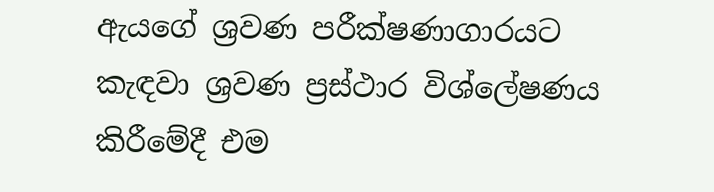ඇයගේ ශ්‍රවණ පරීක්ෂණාගාරයට කැඳවා ශ්‍රවණ ප්‍රස්ථාර විශ්ලේෂණය කිරීමේදී එම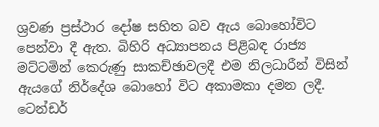ශ්‍රවණ ප්‍රස්ථාර දෝෂ සහිත බව ඇය බොහෝවිට පෙන්වා දී ඇත. බිහිරි අධ්‍යාපනය පිළිබඳ රාජ්‍ය මට්ටමින් කෙරුණු සාකච්ඡාවලදී එම නිලධාරීන් විසින් ඇයගේ නිර්දේශ බොහෝ විට අකාමකා දමන ලදී. ටෙන්ඩර්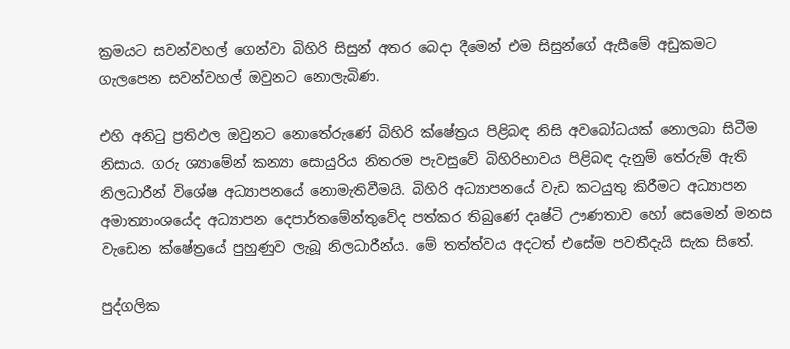ක්‍රමයට සවන්වහල් ගෙන්වා බිහිරි සිසුන් අතර බෙදා දීමෙන් එම සිසුන්ගේ ඇසීමේ අඩුකමට ගැලපෙන සවන්වහල් ඔවුනට නොලැබිණ.

එහි අනිටු ප්‍රතිඵල ඔවුනට නොතේරුණේ බිහිරි ක්ෂේත්‍රය පිළිබඳ නිසි අව‍බෝධයක් නොලබා සිටීම නිසාය. ගරු ශ්‍යාමේන් කන්‍යා සොයුරිය නිතරම පැවසුවේ බිහිරිභාවය පිළිබඳ දැනුම් තේරුම් ඇති නිලධාරීන් විශේෂ අධ්‍යාපනයේ නොමැතිවීමයි. බිහිරි අධ්‍යාපනයේ වැඩ කටයුතු කිරීමට අධ්‍යාපන අමාත්‍යාංශයේද අධ්‍යාපන දෙපාර්තමේන්තුවේද පත්කර තිබුණේ දෘෂ්ටි ඌණතාව හෝ සෙමෙන් මනස වැඩෙන ක්ෂේත්‍රයේ පුහුණුව ලැබූ නිලධාරීන්ය. මේ තත්ත්වය අදටත් එසේම පවතීදැයි සැක සිතේ.

පුද්ගලික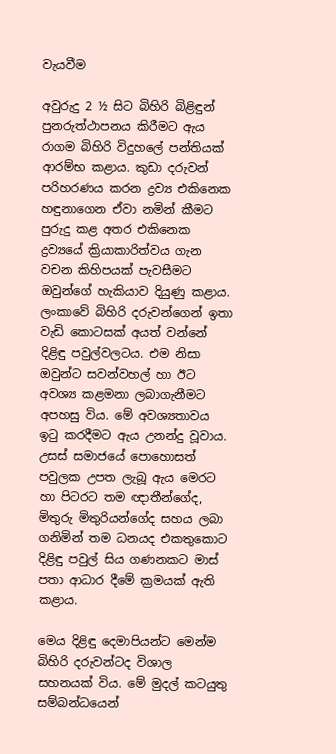වැයවීම

අවුරුදු 2 ½ සිට බිහිරි බිළිඳුන් පුනරුත්ථාපනය කිරීමට ඇය රාගම බිහිරි විදුහලේ පන්තියක් ආරම්භ කළාය. කුඩා දරුවන් පරිහරණය කරන ද්‍රව්‍ය එකිනෙක හඳුනාගෙන ඒවා නමින් කීමට පුරුදු කළ අතර එකිනෙක ද්‍රව්‍යයේ ක්‍රියාකාරිත්වය ගැන වචන කිහිපයක් පැවසීමට ඔවුන්ගේ හැකියාව දියුණු කළාය. ලංකාවේ බිහිරි දරුවන්ගෙන් ඉතා වැඩි කොටසක් අයත් වන්නේ දිළිඳු පවුල්වලටය. එම නිසා ඔවුන්ට සවන්වහල් හා ඊට අවශ්‍ය කළමනා ලබාගැනීමට අපහසු විය. මේ අවශ්‍යතාවය ඉටු කරදීමට ඇය උනන්දු වූවාය. උසස් සමාජයේ පොහොසත් පවුලක උපත ලැබූ ඇය මෙරට හා පිටරට තම ඥාතීන්ගේද, මිතුරු මිතුරියන්ගේද සහය ලබා ගනිමින් තම ධනයද එකතුකොට දිළිඳු පවුල් සිය ගණනකට මාස් පතා ආධාර දීමේ ක්‍රමයක් ඇති කළාය.

මෙය දිළිඳු දෙමාපියන්ට මෙන්ම බිහිරි දරුවන්ටද විශාල සහනයක් විය. මේ මුදල් කටයුතු සම්බන්ධයෙන්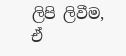ලිපි ලිවීම, ඒ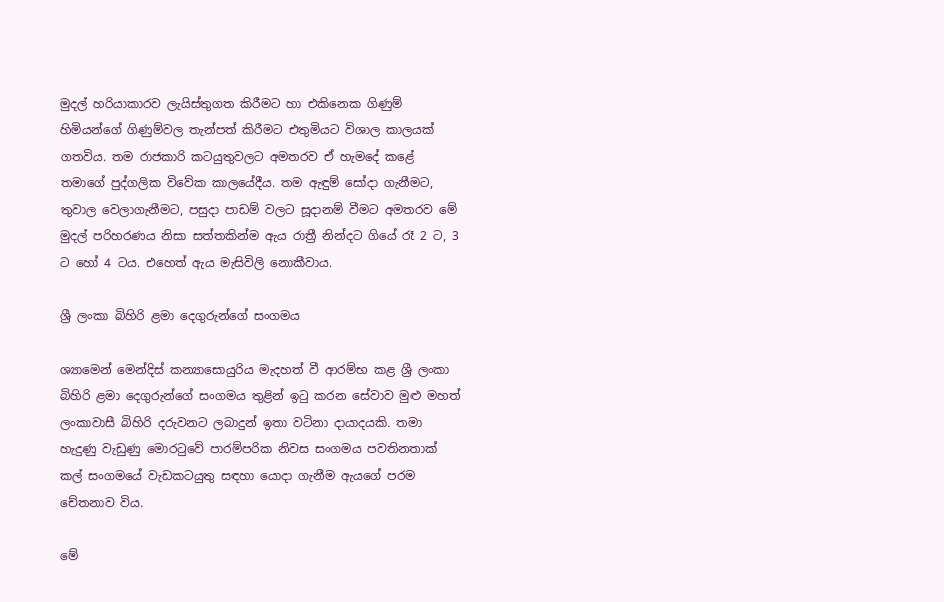මුදල් හරියාකාරව ලැයිස්තුගත කිරීමට හා එකිනෙක ගිණුම් හිමියන්ගේ ගිණුම්වල තැන්පත් කිරීමට එතුමියට විශාල කාලයක් ගතවිය. තම රාජකාරි කටයුතුවලට අමතරව ඒ හැමදේ කළේ තමාගේ පුද්ගලික විවේක කාලයේදීය. තම ඇඳුම් සෝදා ගැනීමට, තුවාල වෙලාගැනීමට, පසුදා පාඩම් වලට සූදානම් වීමට අමතරව මේ මුදල් පරිහරණය නිසා සත්තකින්ම ඇය රාත්‍රී නින්දට ගියේ රෑ 2 ට, 3 ට හෝ 4 ටය. එහෙත් ඇය මැසිවිලි නොකීවාය.

ශ්‍රී ලංකා බිහිරි ළමා දෙගුරුන්ගේ සංගමය

ශ්‍යාමෙන් මෙන්දිස් කන්‍යාසොයුරිය මැදහත් වී ආරම්භ කළ ශ්‍රී ලංකා බිහිරි ළමා දෙගුරුන්ගේ සංගමය තුළින් ඉටු කරන සේවාව මුළු මහත් ලංකාවාසී බිහිරි දරුවනට ලබාදුන් ඉතා වටිනා දායාදයකි. තමා හැදුණු වැඩුණු මොරටුවේ පාරම්පරික නිවස සංගමය පවතිනතාක් කල් සංගමයේ වැඩකටයුතු සඳහා යොදා ගැනීම ඇයගේ පරම චේතනාව විය.

මේ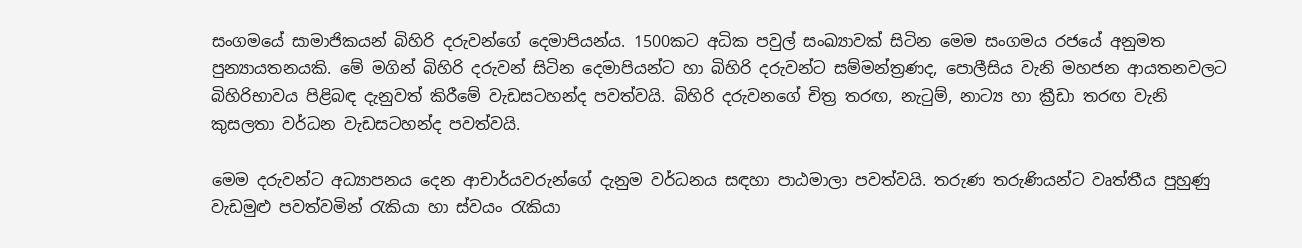සංගමයේ සාමාජිකයන් බිහිරි දරුවන්ගේ දෙමාපියන්ය. 1500කට අධික පවුල් සංඛ්‍යාවක් සිටින මෙම සංගමය රජයේ අනුමත පුන්‍යායතනයකි. මේ මගින් බිහිරි දරුවන් සිටින දෙමාපියන්ට හා බිහිරි දරුවන්ට සම්මන්ත්‍රණද, පොලීසිය වැනි මහජන ආයතනවලට බිහිරිභාවය පිළිබඳ දැනුවත් කිරීමේ වැඩසටහන්ද පවත්වයි. බිහිරි දරුවනගේ චිත්‍ර තරඟ, නැටුම්, නාට්‍ය හා ක්‍රීඩා තරඟ වැනි කුසලතා වර්ධන වැඩසටහන්ද පවත්වයි.

මෙම දරුවන්ට අධ්‍යාපනය දෙන ආචාර්යවරුන්ගේ දැනුම වර්ධනය සඳහා පාඨමාලා පවත්වයි. තරුණ තරුණියන්ට වෘත්තීය පුහුණු වැඩමුළු පවත්වමින් රැකියා හා ස්වයං රැකියා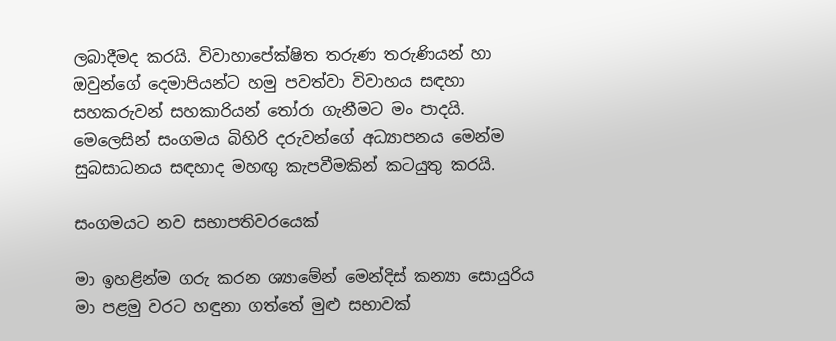ලබාදීමද කරයි. විවාහාපේක්ෂිත තරුණ තරුණියන් හා ඔවුන්ගේ දෙමාපියන්ට හමු පවත්වා විවාහය සඳහා සහකරුවන් සහකාරියන් තෝරා ගැනීමට මං පාදයි. මෙලෙසින් සංගමය බිහිරි දරුවන්ගේ අධ්‍යාපනය මෙන්ම සුබසාධනය සඳහාද මහඟු කැපවීමකින් කටයුතු කරයි.

සංගමයට නව සභාපතිවරයෙක්

මා ඉහළින්ම ගරු කරන ශ්‍යාමේන් මෙන්දිස් කන්‍යා සොයුරිය මා පළමු වරට හඳුනා ගත්තේ මුළු සභාවක්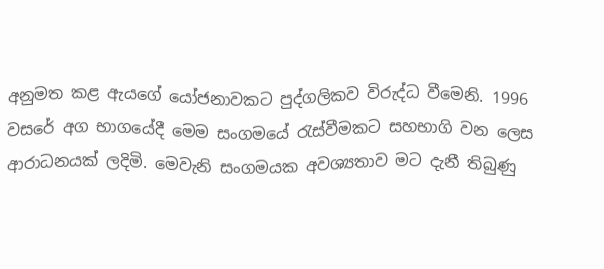අනුමත කළ ඇයගේ යෝජනාවකට පුද්ගලිකව විරුද්ධ වීමෙනි. 1996 වසරේ අග භාගයේදී මෙම සංගමයේ රැස්වීමකට සහභාගි වන ලෙස ආරාධනයක් ලදිමි. මෙවැනි සංගමයක අවශ්‍යතාව මට දැනී තිබුණු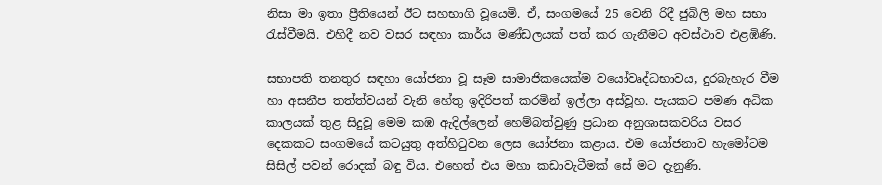නිසා මා ඉතා ප්‍රී‍තියෙන් ඊට සහභාගි වූයෙමි. ඒ, සංගමයේ 25 වෙනි රිදී ජුබිලි මහ සභා රැස්වීමයි. එහිදී නව වසර සඳහා කාර්ය මණ්ඩලයක් පත් කර ගැනීමට අවස්ථාව එළඹිණි.

සභාපති තනතුර සඳහා යෝජනා වූ සෑම සාමාජිකයෙක්ම වයෝවෘද්ධභාවය, දුරබැහැර වීම හා අසනීප තත්ත්වයන් වැනි හේතු ඉදිරිපත් කරමින් ඉල්ලා අස්වූහ. පැයකට පමණ අධික කාලයක් තුළ සිදුවූ මෙම කඹ ඇදිල්ලෙන් හෙම්බත්වුණු ප්‍රධාන අනුශාසකවරිය වසර දෙකකට සංගමයේ කටයුතු අත්හිටුවන ලෙස යෝජනා කළාය. එම යෝජනාව හැමෝටම සිසිල් පවන් රොදක් බඳු විය. එහෙත් එය මහා කඩාවැටීමක් සේ මට දැනුණි.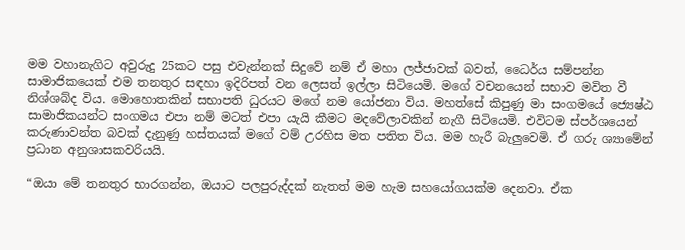මම වහානැගිට අවුරුදු 25කට පසු එවැන්නක් සිදුවේ නම් ඒ මහා ලජ්ජාවක් බවත්, ධෛර්ය සම්පන්න සාමාජිකයෙක් එම තනතුර සඳහා ඉදිරිපත් වන ලෙසත් ඉල්ලා සිටියෙමි. මගේ වචනයෙන් සභාව මවිත වී නිශ්ශබ්ද විය. මොහොතකින් සභාපති ධුරයට මගේ නම යෝජනා විය. මහත්සේ කිපුණු මා සංගමයේ ජ්‍යෙෂ්ඨ සාමාජිකයන්ට සංගමය එපා නම් මටත් එපා යැයි කීමට මදවේලාවකින් නැගී සිටියෙමි. එවිටම ස්පර්ශයෙන් කරුණාවන්ත බවක් දැනුණු හස්තයක් මගේ වම් උරහිස මත පතිත විය. මම හැරී බැලුවෙමි. ඒ ගරු ශ්‍යාමේන් ප්‍රධාන අනුශාසකවරියයි.

“ඔයා මේ තනතුර භාරගන්න, ඔයාට පලපුරුද්දක් නැතත් මම හැම සහයෝගයක්ම දෙනවා. ඒක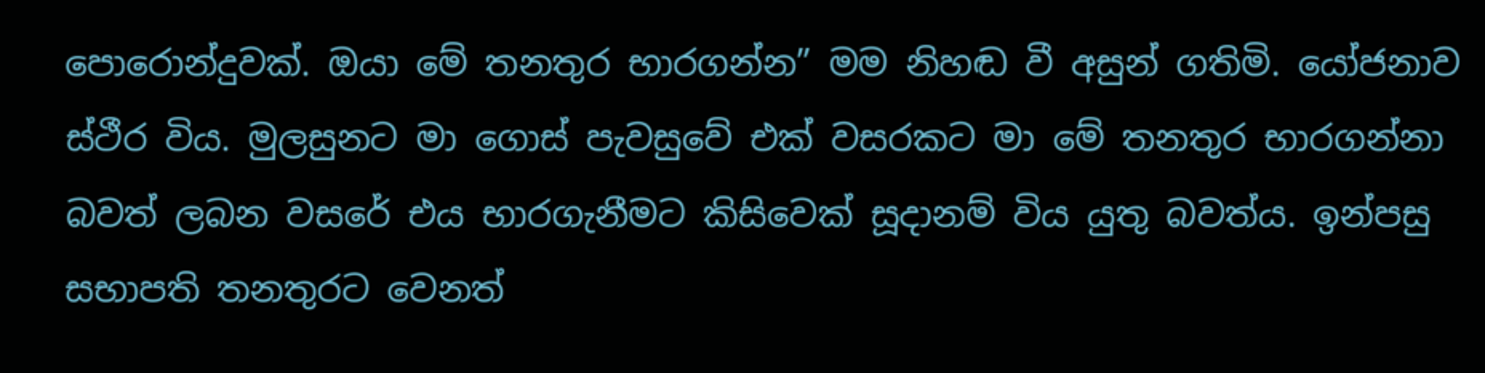පොරොන්දුවක්. ඔයා මේ තනතුර භාරගන්න” මම නිහඬ වී අසුන් ගතිමි. යෝජනාව ස්ථීර විය. මුලසුනට මා ගොස් පැවසුවේ එක් වසරකට මා මේ තනතුර භාරගන්නා බවත් ලබන වසරේ එය භාරගැනීමට කිසිවෙක් සූදානම් විය යුතු බවත්ය. ඉන්පසු සභාපති තනතුරට වෙනත්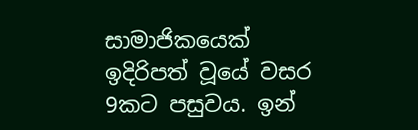සාමාජිකයෙක් ඉදිරිපත් වූයේ වසර 9කට පසුවය. ඉන්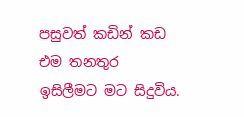පසුවත් කඩින් කඩ එම තනතුර ඉසිලීමට මට සිදුවිය.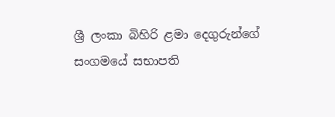ශ්‍රී ලංකා බිහිරි ළමා දෙගුරුන්ගේ සංගමයේ සභාපති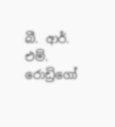බී. ආර්. එම්. රොඩ්‍රිගෝ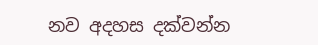නව අදහස දක්වන්න